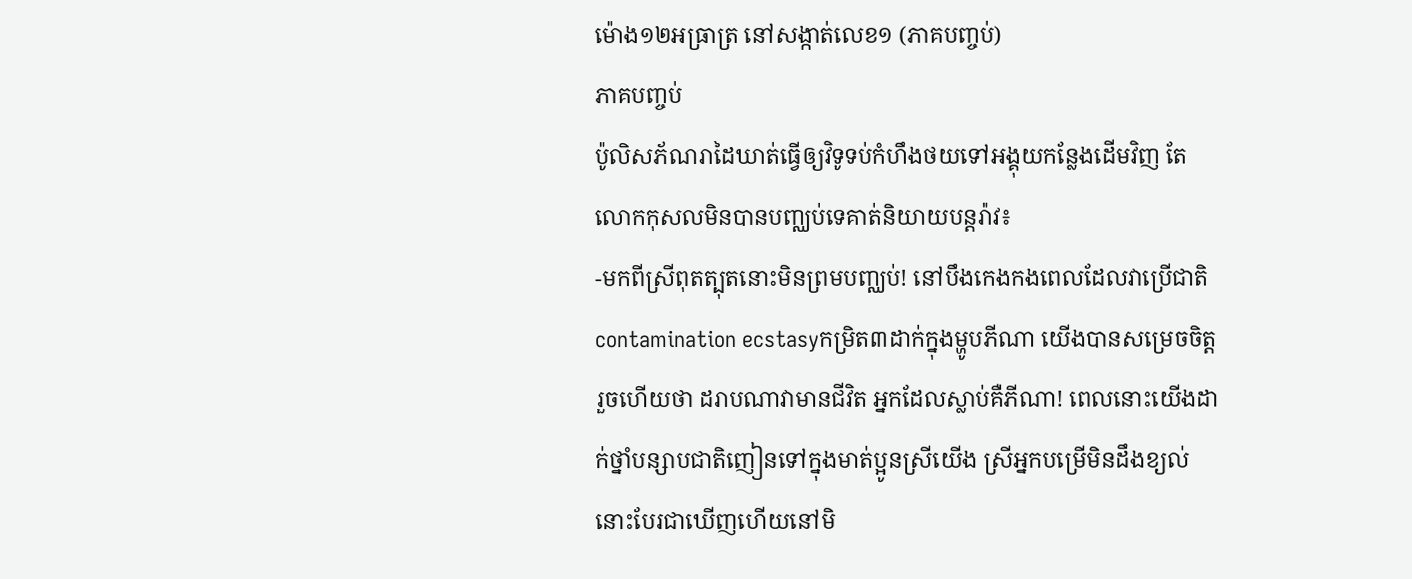ម៉ោង១២អធ្រាត្រ នៅសង្កាត់លេខ១ (ភាគបញ្ចប់)
ភាគបញ្ចប់
ប៉ូលិសភ័ណរាដៃឃាត់ធ្វើឲ្យវិទូទប់កំហឹងថយទៅអង្គុយកន្លែងដើមវិញ តែលោកកុសលមិនបានបញ្ឈប់ទេគាត់និយាយបន្តរ៉ាវ៖
-មកពីស្រីពុតត្បុតនោះមិនព្រមបញ្ឈប់! នៅបឹងកេងកងពេលដែលវាប្រើជាតិ contamination ecstasyកម្រិត៣ដាក់ក្នុងម្ហូបភីណា យើងបានសម្រេចចិត្តរួចហើយថា ដរាបណាវាមានជីវិត អ្នកដែលស្លាប់គឺភីណា! ពេលនោះយើងដាក់ថ្នាំបន្សាបជាតិញៀនទៅក្នុងមាត់ប្អូនស្រីយើង ស្រីអ្នកបម្រើមិនដឹងខ្យល់នោះបែរជាឃើញហើយនៅមិ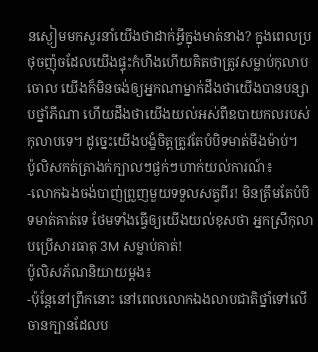នស្ងៀមមកសួរនាំយើងថាដាក់អ្វីក្នុងមាត់នាង? ក្នុងពេលប្រថុចញ៉ុចដែលយើងផ្ទុះកំហឹងហើយគិតថាត្រូវសម្លាប់កុលាបចោល យើងក៏មិនចង់ឲ្យអ្នកណាម្នាក់ដឹងថាយើងបានបន្សាបថ្នាំភីណា ហើយដឹងថាយើងយល់អស់ពីឧបាយកលរបស់កុលាបទេ។ ដូច្នេះយើងបង្ខំចិត្តត្រូវតែបំបិទមាត់មីងម៉ាប់។
ប៉ូលិសកត់ត្រាងក់ក្បាលៗផ្ងក់ៗហាក់យល់ការណ៍៖
-លោកឯងចង់បាញ់ព្រួញមួយទទួលសត្វពីរ! មិនត្រឹមតែបំបិទមាត់គាត់ទេ ថែមទាំងធ្វើឲ្យយើងយល់ខុសថា អ្នកស្រីកុលាបប្រើសារធាតុ 3M សម្លាប់គាត់!
ប៉ូលិសភ័ណនិយាយម្ដង៖
-ប៉ុន្តែនៅព្រឹកនោះ នៅពេលលោកឯងលាបជាតិថ្នាំទៅលើចានក្បានដែលប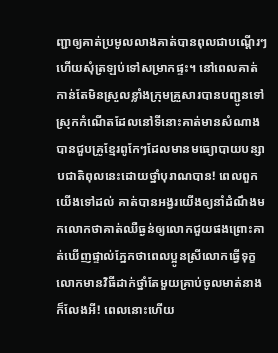ញ្ជាឲ្យគាត់ប្រមូលលាងគាត់បានពុលជាបណ្តើរៗហើយសុំត្រឡប់ទៅសម្រាកផ្ទះ។ នៅពេលគាត់កាន់តែមិនស្រួលខ្លាំងក្រុមគ្រួសារបានបញ្ជូនទៅស្រុកកំណើតដែលនៅទីនោះគាត់មានសំណាងបានជួបគ្រូខ្មែរពូកែៗដែលមានមធ្យោបាយបន្សាបជាតិពុលនេះដោយថ្នាំបុរាណបាន! ពេលពួកយើងទៅដល់ គាត់បានអង្វរយើងឲ្យនាំដំណឹងមកលោកថាគាត់ឈឺធ្ងន់ឲ្យលោកជួយផងព្រោះគាត់ឃើញផ្ទាល់ភ្នែកថាពេលប្អូនស្រីលោកធ្វើទុក្ខលោកមានវិធីដាក់ថ្នាំតែមួយគ្រាប់ចូលមាត់នាងក៏លែងអី! ពេលនោះហើយ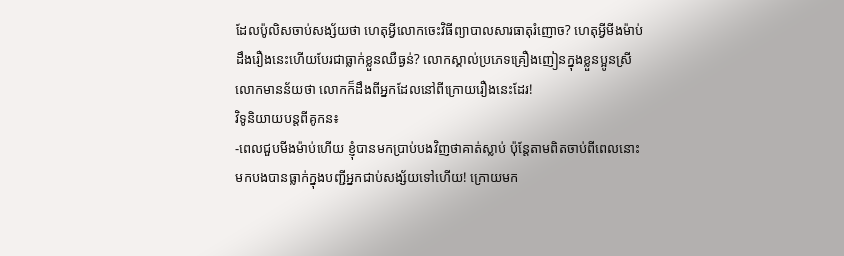ដែលប៉ូលិសចាប់សង្ស័យថា ហេតុអ្វីលោកចេះវិធីព្យាបាលសារធាតុរំញោច? ហេតុអ្វីមីងម៉ាប់ដឹងរឿងនេះហើយបែរជាធ្លាក់ខ្លួនឈឺធ្ងន់? លោកស្គាល់ប្រភេទគ្រឿងញៀនក្នុងខ្លួនប្អូនស្រីលោកមានន័យថា លោកក៏ដឹងពីអ្នកដែលនៅពីក្រោយរឿងនេះដែរ!
វិទូនិយាយបន្តពីគូកន៖
-ពេលជួបមីងម៉ាប់ហើយ ខ្ញុំបានមកប្រាប់បងវិញថាគាត់ស្លាប់ ប៉ុន្តែតាមពិតចាប់ពីពេលនោះមកបងបានធ្លាក់ក្នុងបញ្ជីអ្នកជាប់សង្ស័យទៅហើយ! ក្រោយមក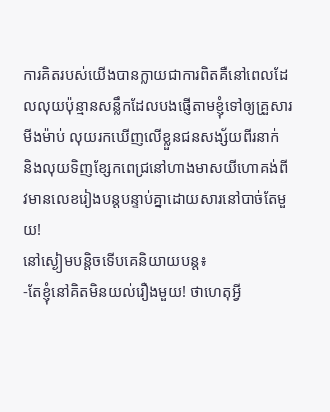ការគិតរបស់យើងបានក្លាយជាការពិតគឺនៅពេលដែលលុយប៉ុន្មានសន្លឹកដែលបងផ្ញើតាមខ្ញុំទៅឲ្យគ្រួសារមីងម៉ាប់ លុយរកឃើញលើខ្លួនជនសង្ស័យពីរនាក់ និងលុយទិញខ្សែកពេជ្រនៅហាងមាសយីហោគង់ពីវមានលេខរៀងបន្តបន្ទាប់គ្នាដោយសារនៅបាច់តែមួយ!
នៅស្ងៀមបន្តិចទើបគេនិយាយបន្ត៖
-តែខ្ញុំនៅគិតមិនយល់រឿងមួយ! ថាហេតុអ្វី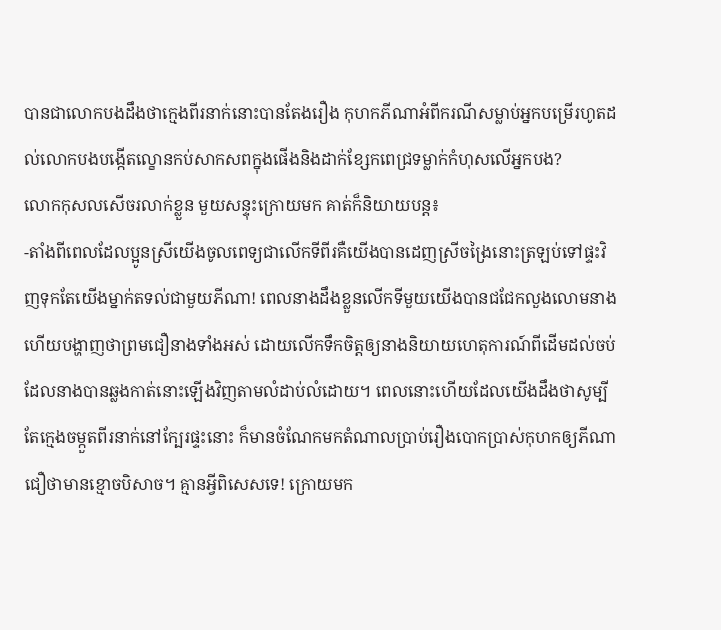បានជាលោកបងដឹងថាក្មេងពីរនាក់នោះបានតែងរឿង កុហកភីណាអំពីករណីសម្លាប់អ្នកបម្រើរហូតដល់លោកបងបង្កើតល្ខោនកប់សាកសពក្នុងផើងនិងដាក់ខ្សែកពេជ្រទម្លាក់កំហុសលើអ្នកបង?
លោកកុសលសើចរលាក់ខ្លួន មួយសន្ទុះក្រោយមក គាត់ក៏និយាយបន្ត៖
-តាំងពីពេលដែលប្អូនស្រីយើងចូលពេទ្យជាលើកទីពីរគឺយើងបានដេញស្រីចង្រៃនោះត្រឡប់ទៅផ្ទះវិញទុកតែយើងម្នាក់តទល់ជាមួយភីណា! ពេលនាងដឹងខ្លួនលើកទីមួយយើងបានជជែកលួងលោមនាង ហើយបង្ហាញថាព្រមជឿនាងទាំងអស់ ដោយលើកទឹកចិត្តឲ្យនាងនិយាយហេតុការណ៍ពីដើមដល់ចប់ដែលនាងបានឆ្លងកាត់នោះឡើងវិញតាមលំដាប់លំដោយ។ ពេលនោះហើយដែលយើងដឹងថាសូម្បីតែក្មេងចម្កួតពីរនាក់នៅក្បែរផ្ទះនោះ ក៏មានចំណែកមកតំណាលប្រាប់រឿងបោកប្រាស់កុហកឲ្យភីណាជឿថាមានខ្មោចបិសាច។ គ្មានអ្វីពិសេសទេ! ក្រោយមក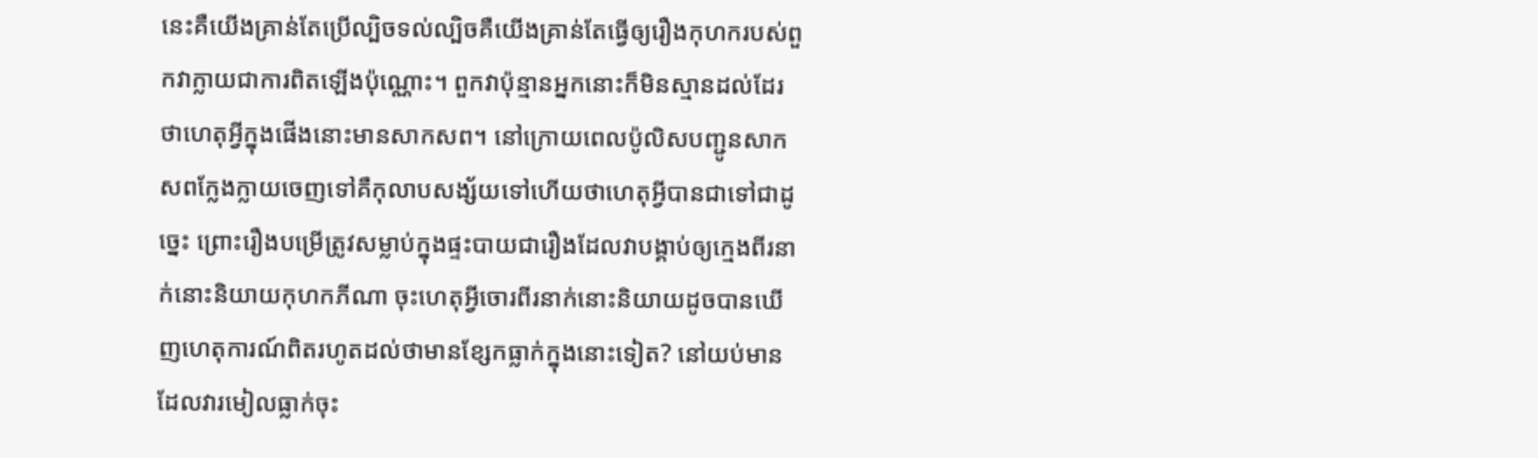នេះគឺយើងគ្រាន់តែប្រើល្បិចទល់ល្បិចគឺយើងគ្រាន់តែធ្វើឲ្យរឿងកុហករបស់ពួកវាក្លាយជាការពិតឡើងប៉ុណ្ណោះ។ ពួកវាប៉ុន្មានអ្នកនោះក៏មិនស្មានដល់ដែរថាហេតុអ្វីក្នុងផើងនោះមានសាកសព។ នៅក្រោយពេលប៉ូលិសបញ្ជូនសាកសពក្លែងក្លាយចេញទៅគឺកុលាបសង្ស័យទៅហើយថាហេតុអ្វីបានជាទៅជាដូច្នេះ ព្រោះរឿងបម្រើត្រូវសម្លាប់ក្នុងផ្ទះបាយជារឿងដែលវាបង្គាប់ឲ្យក្មេងពីរនាក់នោះនិយាយកុហកភីណា ចុះហេតុអ្វីចោរពីរនាក់នោះនិយាយដូចបានឃើញហេតុការណ៍ពិតរហូតដល់ថាមានខ្សែកធ្លាក់ក្នុងនោះទៀត? នៅយប់មានដែលវារមៀលធ្លាក់ចុះ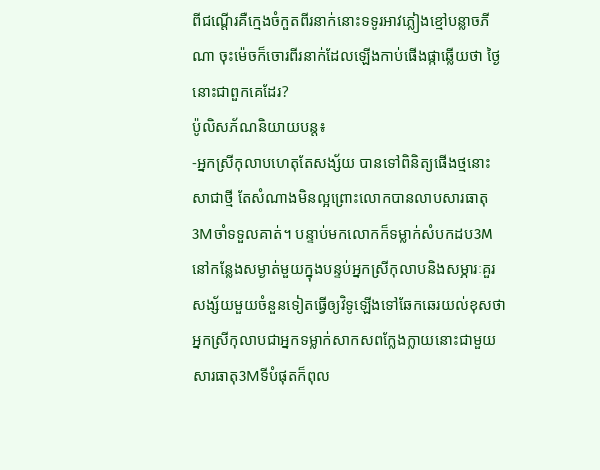ពីជណ្តើរគឺក្មេងចំកួតពីរនាក់នោះទទូរអាវភ្លៀងខ្មៅបន្លាចភីណា ចុះម៉េចក៏ចោរពីរនាក់ដែលឡើងកាប់ផើងផ្កាឆ្លើយថា ថ្ងៃនោះជាពួកគេដែរ?
ប៉ូលិសភ័ណនិយាយបន្ត៖
-អ្នកស្រីកុលាបហេតុតែសង្ស័យ បានទៅពិនិត្យផើងថ្មនោះសាជាថ្មី តែសំណាងមិនល្អព្រោះលោកបានលាបសារធាតុ3Mចាំទទួលគាត់។ បន្ទាប់មកលោកក៏ទម្លាក់សំបកដប3Mនៅកន្លែងសម្ងាត់មួយក្នុងបន្ទប់អ្នកស្រីកុលាបនិងសម្ភារៈគួរសង្ស័យមួយចំនួនទៀតធ្វើឲ្យវិទូឡើងទៅឆែកឆេរយល់ខុសថា អ្នកស្រីកុលាបជាអ្នកទម្លាក់សាកសពក្លែងក្លាយនោះជាមួយសារធាតុ3Mទីបំផុតក៏ពុល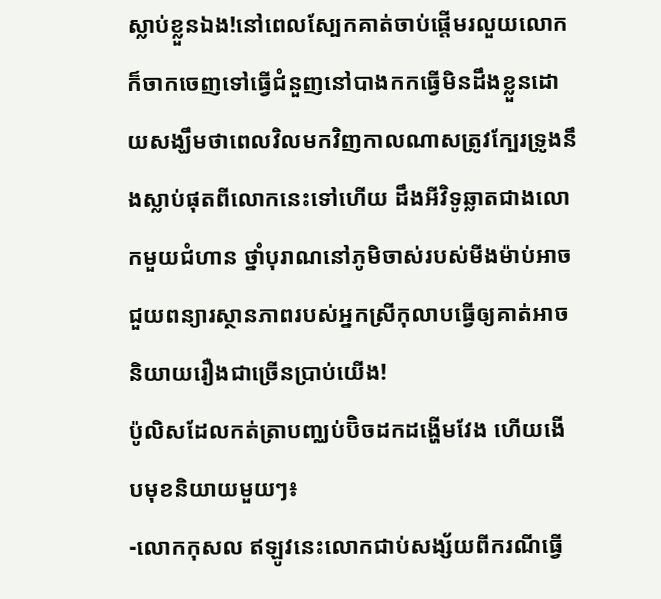ស្លាប់ខ្លួនឯង!នៅពេលស្បែកគាត់ចាប់ផ្ដើមរលួយលោកក៏ចាកចេញទៅធ្វើជំនួញនៅបាងកកធ្វើមិនដឹងខ្លួនដោយសង្ឃឹមថាពេលវិលមកវិញកាលណាសត្រូវក្បែរទ្រូងនឹងស្លាប់ផុតពីលោកនេះទៅហើយ ដឹងអីវិទូឆ្លាតជាងលោកមួយជំហាន ថ្នាំបុរាណនៅភូមិចាស់របស់មីងម៉ាប់អាចជួយពន្យារស្ថានភាពរបស់អ្នកស្រីកុលាបធ្វើឲ្យគាត់អាចនិយាយរឿងជាច្រើនប្រាប់យើង!
ប៉ូលិសដែលកត់ត្រាបញ្ឈប់ប៊ិចដកដង្ហើមវែង ហើយងើបមុខនិយាយមួយៗ៖
-លោកកុសល ឥឡូវនេះលោកជាប់សង្ស័យពីករណីធ្វើ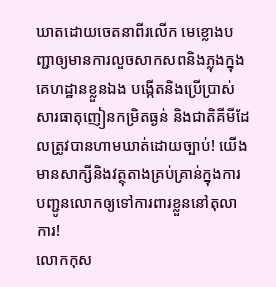ឃាតដោយចេតនាពីរលើក មេខ្លោងបញ្ជាឲ្យមានការលួចសាកសពនិងភ្លុងក្នុងគេហដ្ឋានខ្លួនឯង បង្កើតនិងប្រើប្រាស់សារធាតុញៀនកម្រិតធ្ងន់ និងជាតិគីមីដែលត្រូវបានហាមឃាត់ដោយច្បាប់! យើងមានសាក្សីនិងវត្ថុតាងគ្រប់គ្រាន់ក្នុងការបញ្ជូនលោកឲ្យទៅការពារខ្លួននៅតុលាការ!
លោកកុស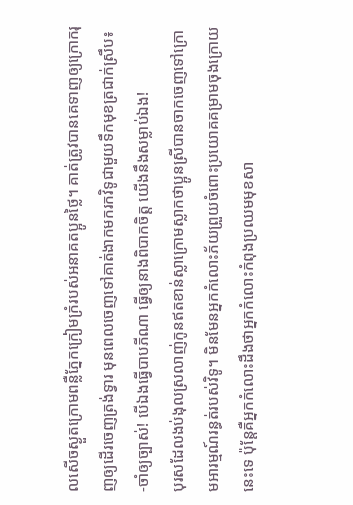លសើចស្ងួតក្រោមពន្លឺភ្នែកក្រៀមក្រំរបស់អនាគតប្អូនថ្លៃ។ គាត់ត្រូវបានគេទាញឲ្យក្រោករុញឲ្យដើរចេញត្រង់ទ្វារ មុនពេលចេញទៅគាត់ងាកមករកវិទូជាមួយទឹកមុខត្រជាក់ស្រឹប៖
-ចាំឲ្យច្បាស់! បើឯងធ្វើបាបភីណា ធ្វើឲ្យនាងពិបាកចិត្ត យើងនឹងសម្លាប់ឯង!
បុរសដែលងប់ងុលស្រលាញ់កូនឥតខាន់ស្លាក្រោមស្លាកថាប្អូនស្រីបានចាកចេញទៅក្រោមអារម្មណ៍រន្ធត់របស់វិទូ។ មិនមែនអ្នកកំលោះភ័យព្រួយចំពោះប្រយោគគម្រាមចុងក្រោយនេះទេ ប៉ុន្តែគឺអ្នកកំលោះដឹងថាអ្នកកំលោះកំពុងប្រឈមមុខសា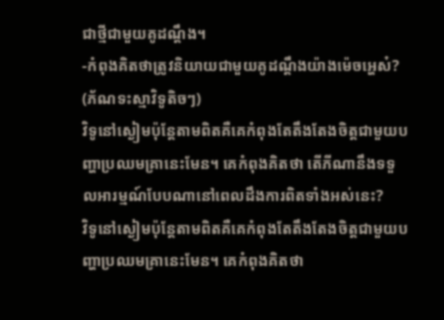ជាថ្មីជាមួយគូដណ្ដឹង។
-កំពុងគិតថាត្រូវនិយាយជាមួយគូដណ្ដឹងយ៉ាងម៉េចអ្ហេស៎? (ភ័ណទះស្មាវិទូតិចៗ)
វិទូនៅស្ងៀមប៉ុន្តែតាមពិតគឺគេកំពុងតែតឹងតែងចិត្តជាមួយបញ្ហាប្រឈមគ្រានេះមែន។ គេកំពុងគិតថា តើភីណានឹងទទួលអារម្មណ៍បែបណានៅពេលដឹងការពិតទាំងអស់នេះ?
វិទូនៅស្ងៀមប៉ុន្តែតាមពិតគឺគេកំពុងតែតឹងតែងចិត្តជាមួយបញ្ហាប្រឈមគ្រានេះមែន។ គេកំពុងគិតថា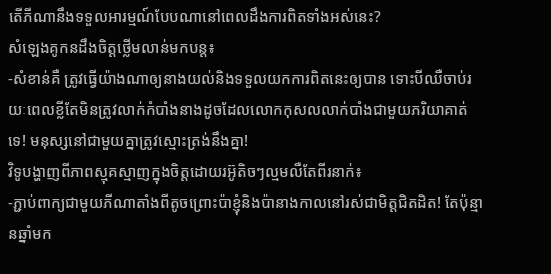តើភីណានឹងទទួលអារម្មណ៍បែបណានៅពេលដឹងការពិតទាំងអស់នេះ?
សំឡេងគូកនដឹងចិត្តថ្លើមលាន់មកបន្ត៖
-សំខាន់គឺ ត្រូវធ្វើយ៉ាងណាឲ្យនាងយល់និងទទួលយកការពិតនេះឲ្យបាន ទោះបីឈឺចាប់រយៈពេលខ្លីតែមិនត្រូវលាក់កំបាំងនាងដូចដែលលោកកុសលលាក់បាំងជាមួយភរិយាគាត់ទេ! មនុស្សនៅជាមួយគ្នាត្រូវស្មោះត្រង់នឹងគ្នា!
វិទូបង្ហាញពីភាពស្មុគស្មាញក្នុងចិត្តដោយរអ៊ូតិចៗល្មមលឺតែពីរនាក់៖
-ភ្ជាប់ពាក្យជាមួយភីណាតាំងពីតូចព្រោះប៉ាខ្ញុំនិងប៉ានាងកាលនៅរស់ជាមិត្តជិតដិត! តែប៉ុន្មានឆ្នាំមក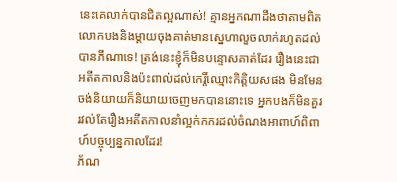នេះគេលាក់បានជិតល្អណាស់! គ្មានអ្នកណាដឹងថាតាមពិតលោកបងនិងម្ដាយចុងគាត់មានស្នេហាលួចលាក់រហូតដល់បានភីណាទេ! ត្រង់នេះខ្ញុំក៏មិនបន្ទោសគាត់ដែរ រឿងនេះជាអតីតកាលនិងប៉ះពាល់ដល់កេរ្តិ៍ឈ្មោះកិត្តិយសផង មិនមែនចង់និយាយក៏និយាយចេញមកបាននោះទេ អ្នកបងក៏មិនគួររវល់តែរឿងអតីតកាលនាំល្អក់កករដល់ចំណងអាពាហ៍ពិពាហ៍បច្ចុប្បន្នកាលដែរ!
ភ័ណ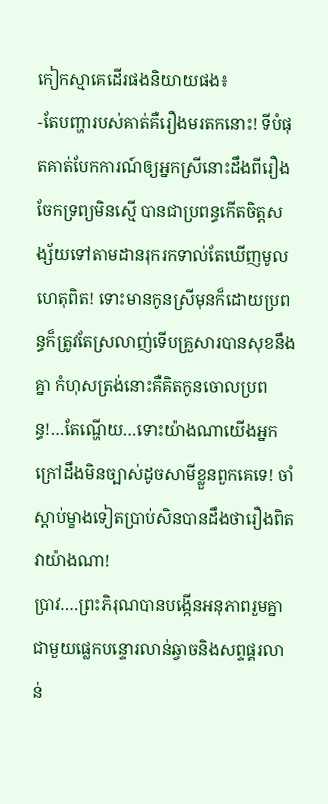កៀកស្មាគេដើរផងនិយាយផង៖
-តែបញ្ហារបស់គាត់គឺរឿងមរតកនោះ! ទីបំផុតគាត់បែកការណ៍ឲ្យអ្នកស្រីនោះដឹងពីរឿងចែកទ្រព្យមិនស្មើ បានជាប្រពន្ធកើតចិត្តសង្ស័យទៅតាមដានរុករកទាល់តែឃើញមូលហេតុពិត! ទោះមានកូនស្រីមុនក៏ដោយប្រពន្ធក៏ត្រូវតែស្រលាញ់ទើបគ្រួសារបានសុខនឹងគ្នា កំហុសត្រង់នោះគឺគិតកូនចោលប្រពន្ធ!…តែណ្ហើយ…ទោះយ៉ាងណាយើងអ្នកក្រៅដឹងមិនច្បាស់ដូចសាមីខ្លួនពួកគេទេ! ចាំស្ដាប់ម្ខាងទៀតប្រាប់សិនបានដឹងថារឿងពិតវាយ៉ាងណា!
ប្រាវ….ព្រះភិរុណបានបង្កើនអនុភាពរួមគ្នាជាមួយផ្លេកបន្ទោរលាន់ឆ្វាចនិងសព្ទផ្គរលាន់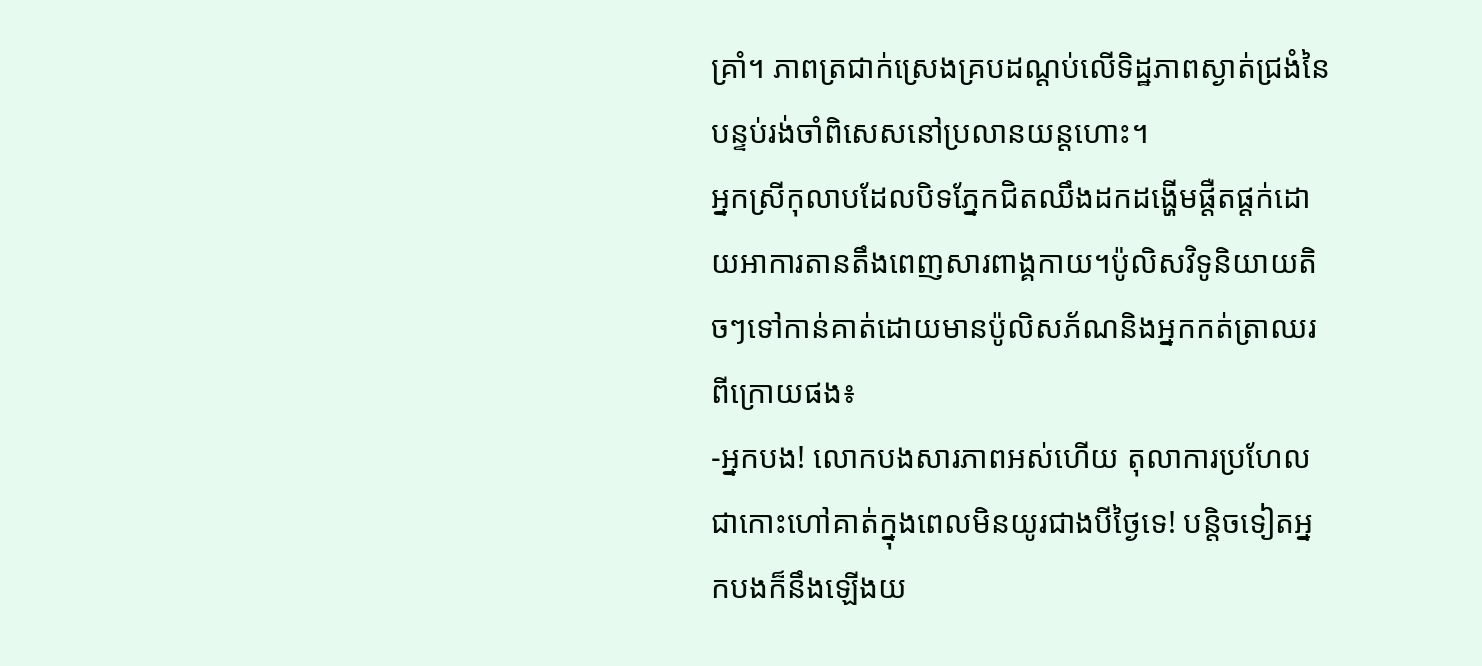គ្រាំ។ ភាពត្រជាក់ស្រេងគ្របដណ្ដប់លើទិដ្ឋភាពស្ងាត់ជ្រងំនៃបន្ទប់រង់ចាំពិសេសនៅប្រលានយន្តហោះ។
អ្នកស្រីកុលាបដែលបិទភ្នែកជិតឈឹងដកដង្ហើមផ្ដឺតផ្តក់ដោយអាការតានតឹងពេញសារពាង្គកាយ។ប៉ូលិសវិទូនិយាយតិចៗទៅកាន់គាត់ដោយមានប៉ូលិសភ័ណនិងអ្នកកត់ត្រាឈរពីក្រោយផង៖
-អ្នកបង! លោកបងសារភាពអស់ហើយ តុលាការប្រហែលជាកោះហៅគាត់ក្នុងពេលមិនយូរជាងបីថ្ងៃទេ! បន្តិចទៀតអ្នកបងក៏នឹងឡើងយ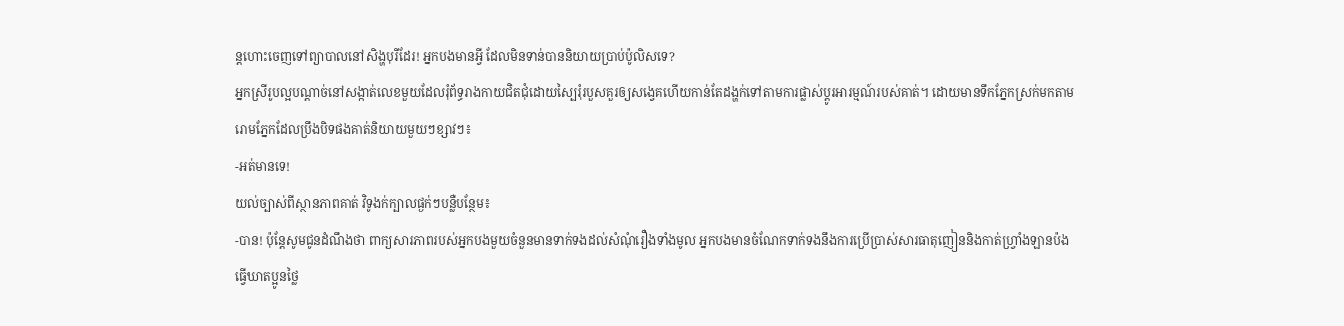ន្តហោះចេញទៅព្យាបាលនៅសិង្ហបុរីដែរ! អ្នកបងមានអ្វី ដែលមិនទាន់បាននិយាយប្រាប់ប៉ូលិសទេ?
អ្នកស្រីរូបល្អបណ្ដាច់នៅសង្កាត់លេខមួយដែលរុំព័ទ្ធរាងកាយជិតជុំដោយស្បៃរុំរបួសគួរឲ្យសង្វេគហើយកាន់តែដង្ហក់ទៅតាមការផ្លាស់ប្ដូរអារម្មណ៍របស់គាត់។ ដោយមានទឹកភ្នែកស្រក់មកតាមរោមភ្នែកដែលប្រឹងបិទផងគាត់និយាយមួយៗខ្សាវៗ៖
-អត់មានទេ!
យល់ច្បាស់ពីស្ថានភាពគាត់ វិទូងក់ក្បាលផ្ងក់ៗបន្លឺបន្ថែម៖
-បាន! ប៉ុន្តែសូមជូនដំណឹងថា ពាក្យសារភាពរបស់អ្នកបងមួយចំនួនមានទាក់ទងដល់សំណុំរឿងទាំងមូល អ្នកបងមានចំណែកទាក់ទងនឹងការប្រើប្រាស់សារធាតុញៀននិងកាត់ហ្វ្រាំងឡានប៉ងធ្វើឃាតប្អូនថ្លៃ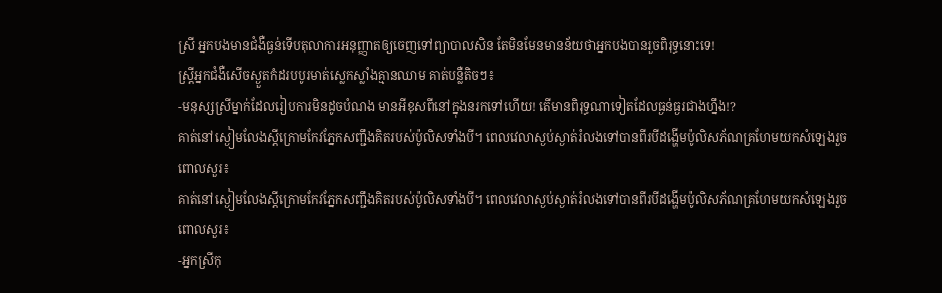ស្រី អ្នកបងមានជំងឺធ្ងន់ទើបតុលាការអនុញ្ញាតឲ្យចេញទៅព្យាបាលសិន តែមិនមែនមានន័យថាអ្នកបងបានរួចពិរុទ្ធនោះទេ!
ស្ត្រីអ្នកជំងឺសើចស្ងួតកំដរបបូរមាត់ស្លេកស្លាំងគ្មានឈាម គាត់បន្លឺតិចៗ៖
-មនុស្សស្រីម្នាក់ដែលរៀបការមិនដូចបំណង មានអីខុសពីនៅក្នុងនរកទៅហើយ! តើមានពិរុទ្ធណាទៀតដែលធ្ងន់ធ្ងរជាងហ្នឹង!?
គាត់នៅស្ងៀមលែងស្ដីក្រោមកែវភ្នែកសញ្ជឹងគិតរបស់ប៉ូលិសទាំងបី។ ពេលវេលាស្ងប់ស្ងាត់រំលងទៅបានពីរបីដង្ហើមប៉ូលិសភ័ណគ្រហែមយកសំឡេងរួចពោលសួរ៖
គាត់នៅស្ងៀមលែងស្ដីក្រោមកែវភ្នែកសញ្ជឹងគិតរបស់ប៉ូលិសទាំងបី។ ពេលវេលាស្ងប់ស្ងាត់រំលងទៅបានពីរបីដង្ហើមប៉ូលិសភ័ណគ្រហែមយកសំឡេងរួចពោលសួរ៖
-អ្នកស្រីកុ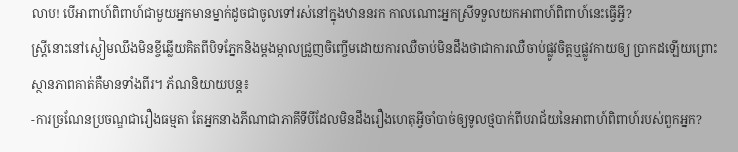លាប! បើអាពាហ៍ពិពាហ៍ជាមួយអ្នកមានម្នាក់ដូចជាចូលទៅរស់នៅក្នុងឋាននរក កាលណោះអ្នកស្រីទទួលយកអាពាហ៍ពិពាហ៍នេះធ្វើអ្វី?
ស្ត្រីនោះនៅស្ងៀមឈឹងមិនខ្ចីឆ្លើយគិតពីបិទភ្នែកនិងម្តងម្កាលជ្រួញចិញ្ចើមដោយការឈឺចាប់មិនដឹងថាជាការឈឺចាប់ផ្លូវចិត្តឬផ្លូវកាយឲ្យ ប្រាកដឡើយព្រោះស្ថានភាពគាត់គឺមានទាំងពីរ។ ភ័ណនិយាយបន្ត៖
-ការច្រណែនប្រចណ្ឌជារឿងធម្មតា តែអ្នកនាងភីណាជាភាគីទីបីដែលមិនដឹងរឿងហេតុអ្វីចាំបាច់ឲ្យទូលថ្មបាក់ពីបរាជ័យនៃអាពាហ៍ពិពាហ៍របស់ពួកអ្នក?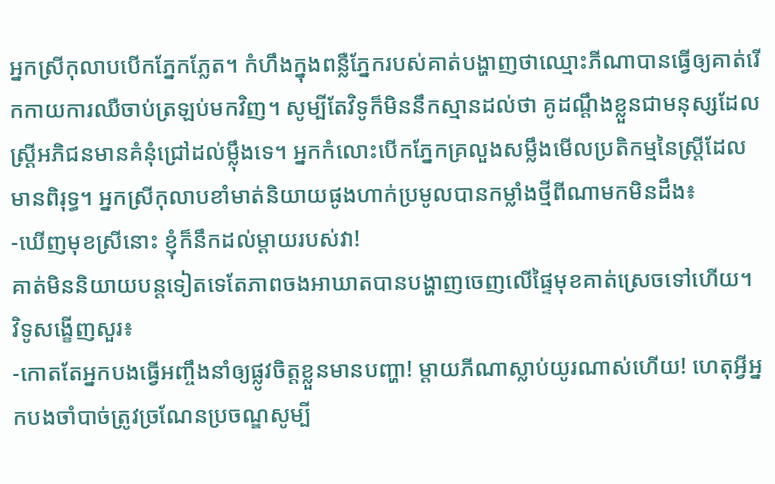អ្នកស្រីកុលាបបើកភ្នែកភ្លែត។ កំហឹងក្នុងពន្លឺភ្នែករបស់គាត់បង្ហាញថាឈ្មោះភីណាបានធ្វើឲ្យគាត់រើកកាយការឈឺចាប់ត្រឡប់មកវិញ។ សូម្បីតែវិទូក៏មិននឹកស្មានដល់ថា គូដណ្តឹងខ្លួនជាមនុស្សដែលស្ត្រីអភិជនមានគំនុំជ្រៅដល់ម្ល៉ឹងទេ។ អ្នកកំលោះបើកភ្នែកគ្រលួងសម្លឹងមើលប្រតិកម្មនៃស្ត្រីដែលមានពិរុទ្ធ។ អ្នកស្រីកុលាបខាំមាត់និយាយផូងហាក់ប្រមូលបានកម្លាំងថ្មីពីណាមកមិនដឹង៖
-ឃើញមុខស្រីនោះ ខ្ញុំក៏នឹកដល់ម្តាយរបស់វា!
គាត់មិននិយាយបន្តទៀតទេតែភាពចងអាឃាតបានបង្ហាញចេញលើផ្ទៃមុខគាត់ស្រេចទៅហើយ។ វិទូសង្ខើញសួរ៖
-កោតតែអ្នកបងធ្វើអញ្ចឹងនាំឲ្យផ្លូវចិត្តខ្លួនមានបញ្ហា! ម្តាយភីណាស្លាប់យូរណាស់ហើយ! ហេតុអ្វីអ្នកបងចាំបាច់ត្រូវច្រណែនប្រចណ្ឌសូម្បី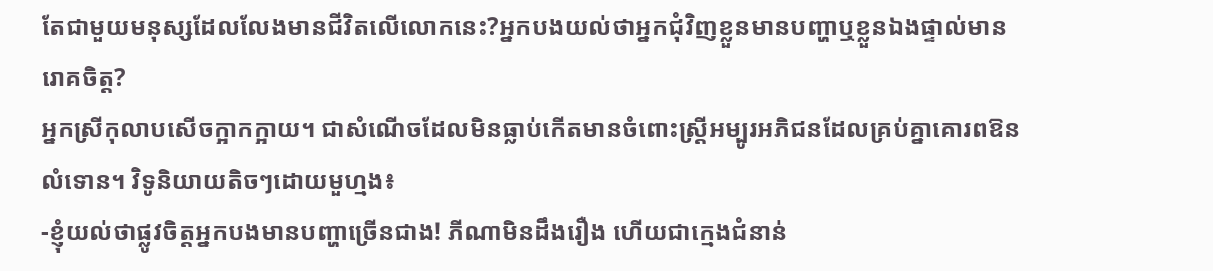តែជាមួយមនុស្សដែលលែងមានជីវិតលើលោកនេះ?អ្នកបងយល់ថាអ្នកជុំវិញខ្លួនមានបញ្ហាឬខ្លួនឯងផ្ទាល់មានរោគចិត្ត?
អ្នកស្រីកុលាបសើចក្អាកក្អាយ។ ជាសំណើចដែលមិនធ្លាប់កើតមានចំពោះស្ត្រីអម្បូរអភិជនដែលគ្រប់គ្នាគោរពឱនលំទោន។ វិទូនិយាយតិចៗដោយមួហ្មង៖
-ខ្ញុំយល់ថាផ្លូវចិត្តអ្នកបងមានបញ្ហាច្រើនជាង! ភីណាមិនដឹងរឿង ហើយជាក្មេងជំនាន់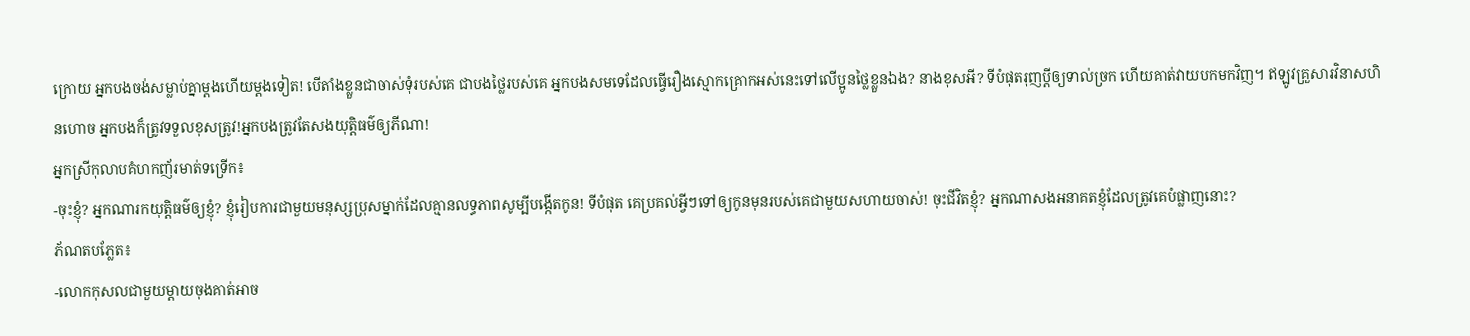ក្រោយ អ្នកបងចង់សម្លាប់គ្នាម្តងហើយម្តងទៀត! បើតាំងខ្លួនជាចាស់ទុំរបស់គេ ជាបងថ្លៃរបស់គេ អ្នកបងសមទេដែលធ្វើរឿងស្មោកគ្រោកអស់នេះទៅលើប្អូនថ្លៃខ្លួនឯង? នាងខុសអី? ទីបំផុតរុញប្តីឲ្យទាល់ច្រក ហើយគាត់វាយបកមកវិញ។ ឥឡូវគ្រួសារវិនាសហិនហោច អ្នកបងក៏ត្រូវទទួលខុសត្រូវ!អ្នកបងត្រូវតែសងយុត្តិធម៌ឲ្យភីណា!
អ្នកស្រីកុលាបគំហកញ័រមាត់ទទ្រើក៖
-ចុះខ្ញុំ? អ្នកណារកយុត្តិធម៌ឲ្យខ្ញុំ? ខ្ញុំរៀបការជាមួយមនុស្សប្រុសម្នាក់ដែលគ្មានលទ្ធភាពសូម្បីបង្កើតកូន! ទីបំផុត គេប្រគល់អ្វីៗទៅឲ្យកូនមុនរបស់គេជាមួយសហាយចាស់! ចុះជីវិតខ្ញុំ? អ្នកណាសងអនាគតខ្ញុំដែលត្រូវគេបំផ្លាញនោះ?
ភ័ណតបភ្លែត៖
-លោកកុសលជាមួយម្តាយចុងគាត់អាច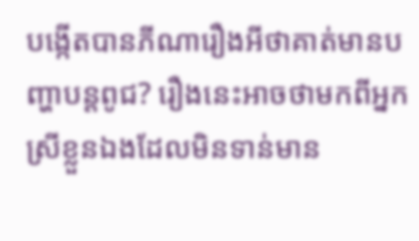បង្កើតបានភីណារឿងអីថាគាត់មានបញ្ហាបន្តពូជ? រឿងនេះអាចថាមកពីអ្នកស្រីខ្លួនឯងដែលមិនទាន់មាន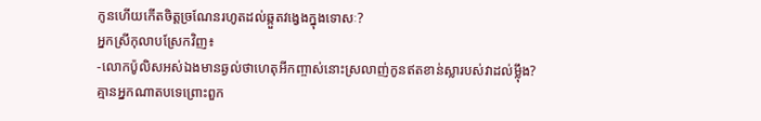កូនហើយកើតចិត្តច្រណែនរហូតដល់ឆ្កួតវង្វេងក្នុងទោសៈ?
អ្នកស្រីកុលាបស្រែកវិញ៖
-លោកប៉ូលិសអស់ឯងមានឆ្ងល់ថាហេតុអីកញ្ចាស់នោះស្រលាញ់កូនឥតខាន់ស្លារបស់វាដល់ម្ល៉ឹង?
គ្មានអ្នកណាតបទេព្រោះពួក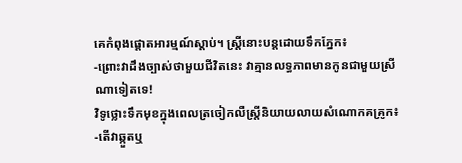គេកំពុងផ្ដោតអារម្មណ៍ស្តាប់។ ស្ត្រីនោះបន្តដោយទឹកភ្នែក៖
-ព្រោះវាដឹងច្បាស់ថាមួយជីវិតនេះ វាគ្មានលទ្ធភាពមានកូនជាមួយស្រីណាទៀតទេ!
វិទូថ្លោះទឹកមុខក្នុងពេលត្រចៀកលឺស្ត្រីនិយាយលាយសំណោកគគ្រូក៖
-តើវាឆ្កួតឬ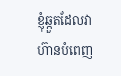ខ្ញុំឆ្កួតដែលវាហ៊ានបំពេញ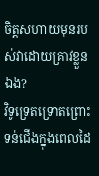ចិត្តសហាយមុនរបស់វាដោយគ្រាវខ្លួនឯង?
វិទូទ្រេតទ្រោតព្រោះទន់ជើងក្នុងពេលដៃ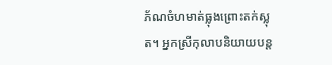ភ័ណចំហមាត់ធ្លុងព្រោះតក់ស្លុត។ អ្នកស្រីកុលាបនិយាយបន្ត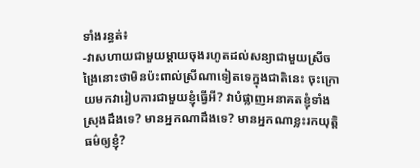ទាំងរន្ធត់៖
-វាសហាយជាមួយម្តាយចុងរហូតដល់សន្យាជាមួយស្រីចង្រៃនោះថាមិនប៉ះពាល់ស្រីណាទៀតទេក្នុងជាតិនេះ ចុះក្រោយមកវារៀបការជាមួយខ្ញុំធ្វើអី? វាបំផ្លាញអនាគតខ្ញុំទាំងស្រុងដឹងទេ? មានអ្នកណាដឹងទេ? មានអ្នកណាខ្លះរកយុត្តិធម៌ឲ្យខ្ញុំ?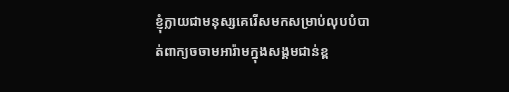ខ្ញុំក្លាយជាមនុស្សគេរើសមកសម្រាប់លុបបំបាត់ពាក្យចចាមអារ៉ាមក្នុងសង្គមជាន់ខ្ព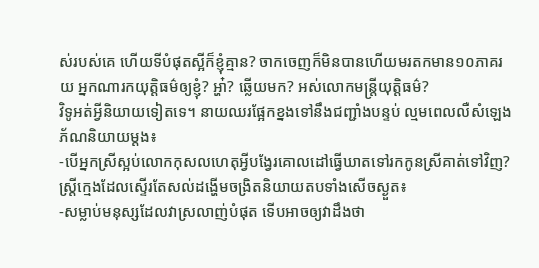ស់របស់គេ ហើយទីបំផុតស្អីក៏ខ្ញុំគ្មាន? ចាកចេញក៏មិនបានហើយមរតកមាន១០ភាគរយ អ្នកណារកយុត្តិធម៌ឲ្យខ្ញុំ? អ្ហា៎? ឆ្លើយមក? អស់លោកមន្ត្រីយុត្តិធម៌?
វិទូអត់អ្វីនិយាយទៀតទេ។ នាយឈរផ្អែកខ្នងទៅនឹងជញ្ជាំងបន្ទប់ ល្មមពេលលឺសំឡេងភ័ណនិយាយម្តង៖
-បើអ្នកស្រីស្អប់លោកកុសលហេតុអ្វីបង្វែរគោលដៅធ្វើឃាតទៅរកកូនស្រីគាត់ទៅវិញ?
ស្ត្រីក្មេងដែលស្ទើរតែសល់ដង្ហើមចង្រិតនិយាយតបទាំងសើចស្ងួត៖
-សម្លាប់មនុស្សដែលវាស្រលាញ់បំផុត ទើបអាចឲ្យវាដឹងថា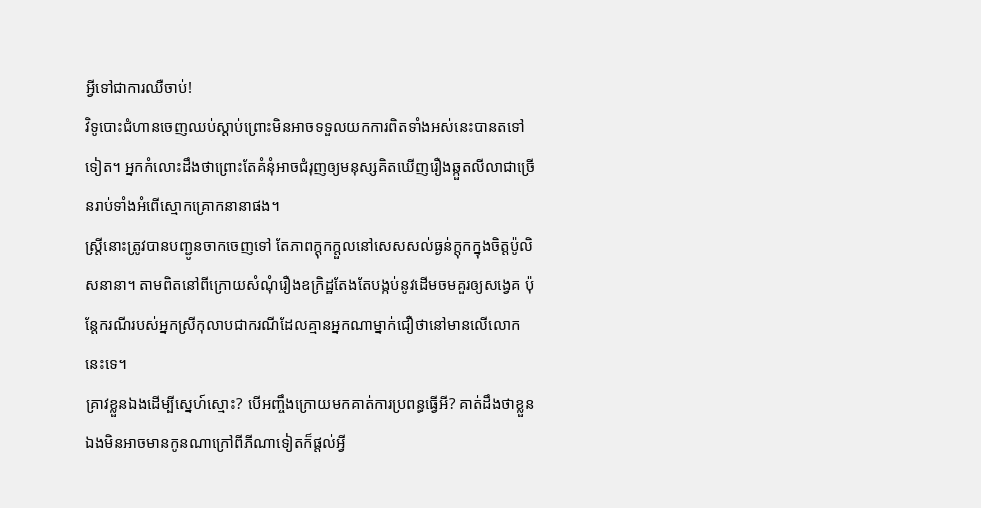អ្វីទៅជាការឈឺចាប់!
វិទូបោះជំហានចេញឈប់ស្តាប់ព្រោះមិនអាចទទួលយកការពិតទាំងអស់នេះបានតទៅទៀត។ អ្នកកំលោះដឹងថាព្រោះតែគំនុំអាចជំរុញឲ្យមនុស្សគិតឃើញរឿងឆ្កួតលីលាជាច្រើនរាប់ទាំងអំពើស្មោកគ្រោកនានាផង។
ស្ត្រីនោះត្រូវបានបញ្ជូនចាកចេញទៅ តែភាពក្តុកក្តួលនៅសេសសល់ធ្ងន់ក្ដុកក្នុងចិត្តប៉ូលិសនានា។ តាមពិតនៅពីក្រោយសំណុំរឿងឧក្រិដ្ឋតែងតែបង្កប់នូវដើមចមគួរឲ្យសង្វេគ ប៉ុន្តែករណីរបស់អ្នកស្រីកុលាបជាករណីដែលគ្មានអ្នកណាម្នាក់ជឿថានៅមានលើលោកនេះទេ។
គ្រាវខ្លួនឯងដើម្បីស្នេហ៍ស្មោះ? បើអញ្ចឹងក្រោយមកគាត់ការប្រពន្ធធ្វើអី? គាត់ដឹងថាខ្លួនឯងមិនអាចមានកូនណាក្រៅពីភីណាទៀតក៏ផ្តល់អ្វី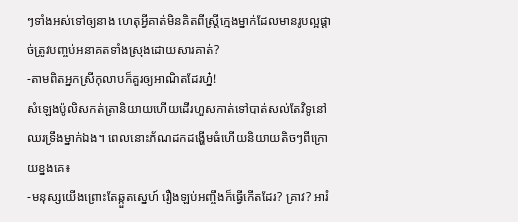ៗទាំងអស់ទៅឲ្យនាង ហេតុអ្វីគាត់មិនគិតពីស្ត្រីក្មេងម្នាក់ដែលមានរូបល្អផ្ដាច់ត្រូវបញ្ចប់អនាគតទាំងស្រុងដោយសារគាត់?
-តាមពិតអ្នកស្រីកុលាបក៏គួរឲ្យអាណិតដែរហ្ន៎!
សំឡេងប៉ូលិសកត់ត្រានិយាយហើយដើរហួសកាត់ទៅបាត់សល់តែវិទូនៅឈរទ្រឹងម្នាក់ឯង។ ពេលនោះភ័ណដកដង្ហើមធំហើយនិយាយតិចៗពីក្រោយខ្នងគេ៖
-មនុស្សយើងព្រោះតែឆ្កួតស្នេហ៍ រឿងឡប់អញ្ចឹងក៏ធ្វើកើតដែរ? គ្រាវ? អារំ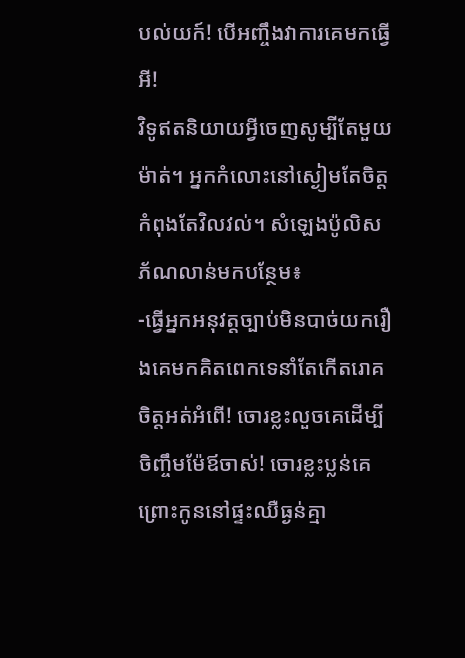បល់យក៍! បើអញ្ចឹងវាការគេមកធ្វើអី!
វិទូឥតនិយាយអ្វីចេញសូម្បីតែមួយម៉ាត់។ អ្នកកំលោះនៅស្ងៀមតែចិត្តកំពុងតែវិលវល់។ សំឡេងប៉ូលិសភ័ណលាន់មកបន្ថែម៖
-ធ្វើអ្នកអនុវត្តច្បាប់មិនបាច់យករឿងគេមកគិតពេកទេនាំតែកើតរោគចិត្តអត់អំពើ! ចោរខ្លះលួចគេដើម្បីចិញ្ចឹមម៉ែឪចាស់! ចោរខ្លះប្លន់គេព្រោះកូននៅផ្ទះឈឺធ្ងន់គ្មា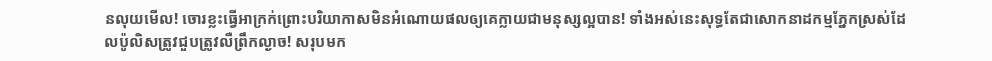នលុយមើល! ចោរខ្លះធ្វើអាក្រក់ព្រោះបរិយាកាសមិនអំណោយផលឲ្យគេក្លាយជាមនុស្សល្អបាន! ទាំងអស់នេះសុទ្ធតែជាសោកនាដកម្មភ្នែកស្រស់ដែលប៉ូលិសត្រូវជួបត្រូវលឺព្រឹកល្ងាច! សរុបមក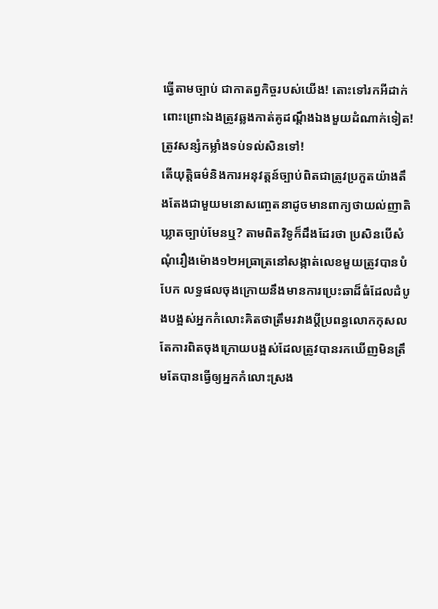ធ្វើតាមច្បាប់ ជាកាតព្វកិច្ចរបស់យើង! តោះទៅរកអីដាក់ពោះព្រោះឯងត្រូវឆ្លងកាត់គូដណ្តឹងឯងមួយដំណាក់ទៀត! ត្រូវសន្សំកម្លាំងទប់ទល់សិនទៅ!
តើយុត្តិធម៌និងការអនុវត្តន៍ច្បាប់ពិតជាត្រូវប្រកួតយ៉ាងតឹងតែងជាមួយមនោសញ្ចេតនាដូចមានពាក្យថាយល់ញាតិឃ្លាតច្បាប់មែនឬ? តាមពិតវិទូក៏ដឹងដែរថា ប្រសិនបើសំណុំរឿងម៉ោង១២អធ្រាត្រនៅសង្កាត់លេខមួយត្រូវបានបំបែក លទ្ធផលចុងក្រោយនឹងមានការប្រេះឆាដ៏ធំដែលដំបូងបង្អស់អ្នកកំលោះគិតថាត្រឹមរវាងប្តីប្រពន្ធលោកកុសល តែការពិតចុងក្រោយបង្អស់ដែលត្រូវបានរកឃើញមិនត្រឹមតែបានធ្វើឲ្យអ្នកកំលោះស្រង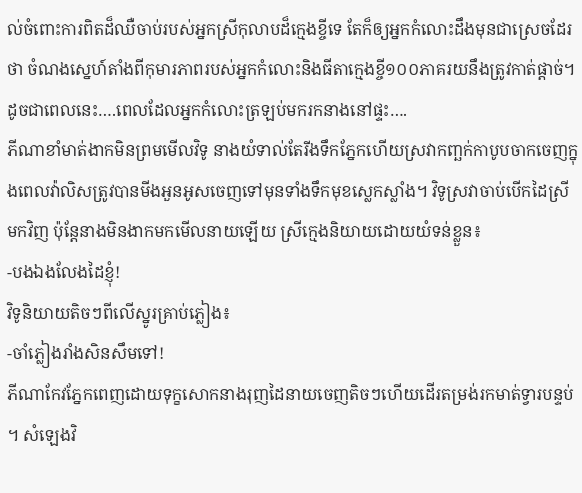ល់ចំពោះការពិតដ៏ឈឺចាប់របស់អ្នកស្រីកុលាបដ៏ក្មេងខ្ចីទេ តែក៏ឲ្យអ្នកកំលោះដឹងមុនជាស្រេចដែរថា ចំណងស្នេហ៍តាំងពីកុមារភាពរបស់អ្នកកំលោះនិងធីតាក្មេងខ្ចី១០០ភាគរយនឹងត្រូវកាត់ផ្តាច់។
ដូចជាពេលនេះ….ពេលដែលអ្នកកំលោះត្រឡប់មករកនាងនៅផ្ទះ….
ភីណាខាំមាត់ងាកមិនព្រមមើលវិទូ នាងយំទាល់តែរីងទឹកភ្នែកហើយស្រវាកញ្ឆក់កាបូបចាកចេញក្នុងពេលវ៉ាលិសត្រូវបានមីងអួនអូសចេញទៅមុនទាំងទឹកមុខស្លេកស្លាំង។ វិទូស្រវាចាប់បើកដៃស្រីមកវិញ ប៉ុន្តែនាងមិនងាកមកមើលនាយឡើយ ស្រីក្មេងនិយាយដោយយំទន់ខ្លួន៖
-បងឯងលែងដៃខ្ញុំ!
វិទូនិយាយតិចៗពីលើស្នូរគ្រាប់ភ្លៀង៖
-ចាំភ្លៀងរាំងសិនសឹមទៅ!
ភីណាកែវភ្នែកពេញដោយទុក្ខសោកនាងរុញដៃនាយចេញតិចៗហើយដើរតម្រង់រកមាត់ទ្វារបន្ទប់ ។ សំឡេងវិ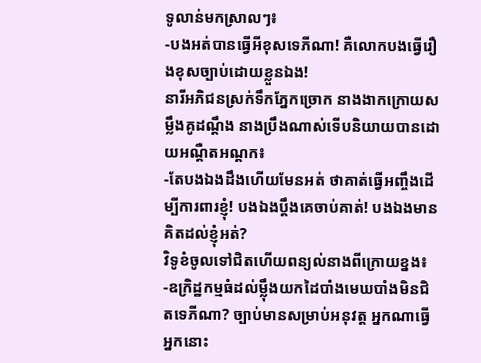ទូលាន់មកស្រាលៗ៖
-បងអត់បានធ្វើអីខុសទេភីណា! គឺលោកបងធ្វើរឿងខុសច្បាប់ដោយខ្លួនឯង!
នារីអភិជនស្រក់ទឹកភ្នែកច្រោក នាងងាកក្រោយសម្លឹងគូដណ្ដឹង នាងប្រឹងណាស់ទើបនិយាយបានដោយអណ្ដឺតអណ្ដក៖
-តែបងឯងដឹងហើយមែនអត់ ថាគាត់ធ្វើអញ្ចឹងដើម្បីការពារខ្ញុំ! បងឯងប្តឹងគេចាប់គាត់! បងឯងមានគិតដល់ខ្ញុំអត់?
វិទូខំចូលទៅជិតហើយពន្យល់នាងពីក្រោយខ្នង៖
-ឧក្រិដ្ឋកម្មធំដល់ម្ល៉ឹងយកដៃបាំងមេឃបាំងមិនជិតទេភីណា? ច្បាប់មានសម្រាប់អនុវត្ត អ្នកណាធ្វើអ្នកនោះ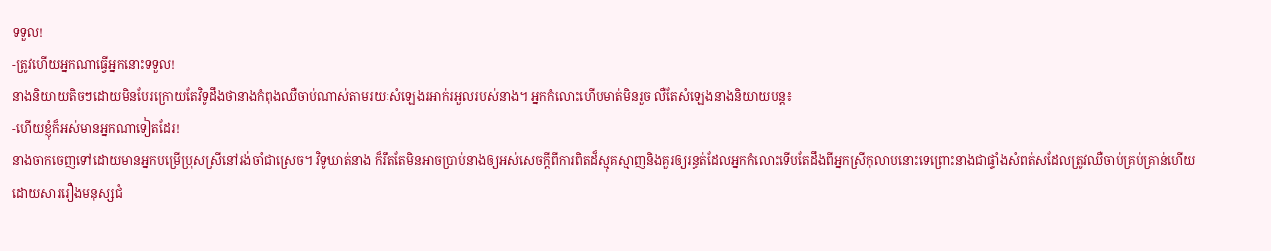ទទួល!
-ត្រូវហើយអ្នកណាធ្វើអ្នកនោះទទួល!
នាងនិយាយតិចៗដោយមិនបែរក្រោយតែវិទូដឹងថានាងកំពុងឈឺចាប់ណាស់តាមរយៈសំឡេងរអាក់រអួលរបស់នាង។ អ្នកកំលោះហើបមាត់មិនរួច លឺតែសំឡេងនាងនិយាយបន្ត៖
-ហើយខ្ញុំក៏អស់មានអ្នកណាទៀតដែរ!
នាងចាកចេញទៅដោយមានអ្នកបម្រើប្រុសស្រីនៅរង់ចាំជាស្រេច។ វិទូឃាត់នាង ក៏រឹតតែមិនអាចប្រាប់នាងឲ្យអស់សេចក្ដីពីការពិតដ៏ស្មុគស្មាញនិងគួរឲ្យរន្ធត់ដែលអ្នកកំលោះទើបតែដឹងពីអ្នកស្រីកុលាបនោះទេព្រោះនាងជាផ្ទាំងសំពត់សដែលត្រូវឈឺចាប់គ្រប់គ្រាន់ហើយដោយសាររឿងមនុស្សជំ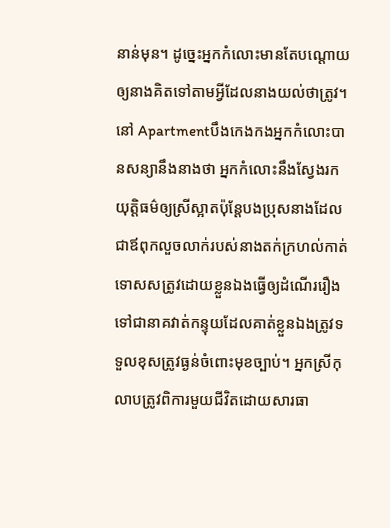នាន់មុន។ ដូច្នេះអ្នកកំលោះមានតែបណ្ដោយឲ្យនាងគិតទៅតាមអ្វីដែលនាងយល់ថាត្រូវ។
នៅ Apartmentបឹងកេងកងអ្នកកំលោះបានសន្យានឹងនាងថា អ្នកកំលោះនឹងស្វែងរកយុត្តិធម៌ឲ្យស្រីស្អាតប៉ុន្តែបងប្រុសនាងដែលជាឪពុកលួចលាក់របស់នាងតក់ក្រហល់កាត់ទោសសត្រូវដោយខ្លួនឯងធ្វើឲ្យដំណើររឿងទៅជានាគវាត់កន្ទុយដែលគាត់ខ្លួនឯងត្រូវទទួលខុសត្រូវធ្ងន់ចំពោះមុខច្បាប់។ អ្នកស្រីកុលាបត្រូវពិការមួយជីវិតដោយសារធា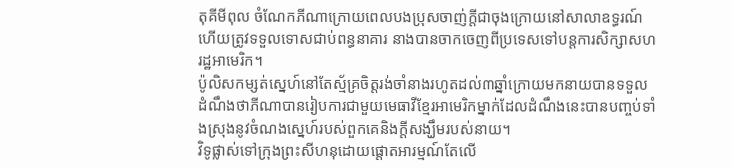តុគីមីពុល ចំណែកភីណាក្រោយពេលបងប្រុសចាញ់ក្តីជាចុងក្រោយនៅសាលាឧទ្ធរណ៍ហើយត្រូវទទួលទោសជាប់ពន្ធនាគារ នាងបានចាកចេញពីប្រទេសទៅបន្តការសិក្សាសហរដ្ឋអាមេរិក។
ប៉ូលិសកម្សត់ស្នេហ៍នៅតែស្ម័គ្រចិត្តរង់ចាំនាងរហូតដល់៣ឆ្នាំក្រោយមកនាយបានទទួលដំណឹងថាភីណាបានរៀបការជាមួយមេធាវីខ្មែរអាមេរិកម្នាក់ដែលដំណឹងនេះបានបញ្ចប់ទាំងស្រុងនូវចំណងស្នេហ៍របស់ពួកគេនិងក្តីសង្ឃឹមរបស់នាយ។
វិទូផ្លាស់ទៅក្រុងព្រះសីហនុដោយផ្ដោតអារម្មណ៍តែលើ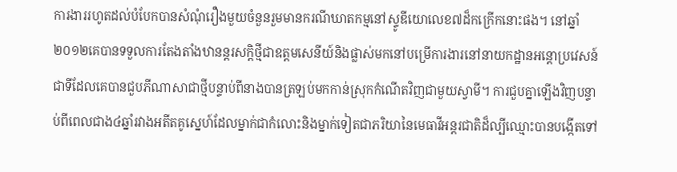ការងាររហូតដល់បំបែកបានសំណុំរឿងមួយចំនួនរួមមានករណីឃាតកម្មនៅស្ទូឌីយោលេខ៧ដ៏កក្រើកនោះផង។ នៅឆ្នាំ២០១២គេបានទទួលការតែងតាំងឋានន្តរសក្ដិថ្មីជាឧត្ដមសេនីយ៍និងផ្លាស់មកនៅបម្រើការងារនៅនាយកដ្ឋានអន្តោប្រវេសន៍ជាទីដែលគេបានជួបភីណាសាជាថ្មីបន្ទាប់ពីនាងបានត្រឡប់មកកាន់ស្រុកកំណើតវិញជាមួយស្វាមី។ ការជួបគ្នាឡើងវិញបន្ទាប់ពីពេលជាង៤ឆ្នាំរវាងអតីតគូស្នេហ៍ដែលម្នាក់ជាកំលោះនិងម្នាក់ទៀតជាភរិយានៃមេធាវីអន្តរជាតិដ៏ល្បីឈ្មោះបានបង្កើតទៅ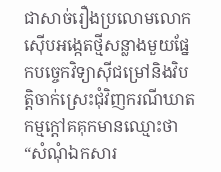ជាសាច់រឿងប្រលោមលោកស៊ើបអង្កេតថ្មីសន្លាងមួយផ្នែកបច្ចេកវិទ្យាស៊ីជម្រៅនិងវិបត្តិចាក់ស្រេះជុំវិញករណីឃាតកម្មក្ដៅគគុកមានឈ្មោះថា “សំណុំឯកសារ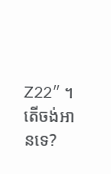Z22″ ។
តើចង់អានទេ?